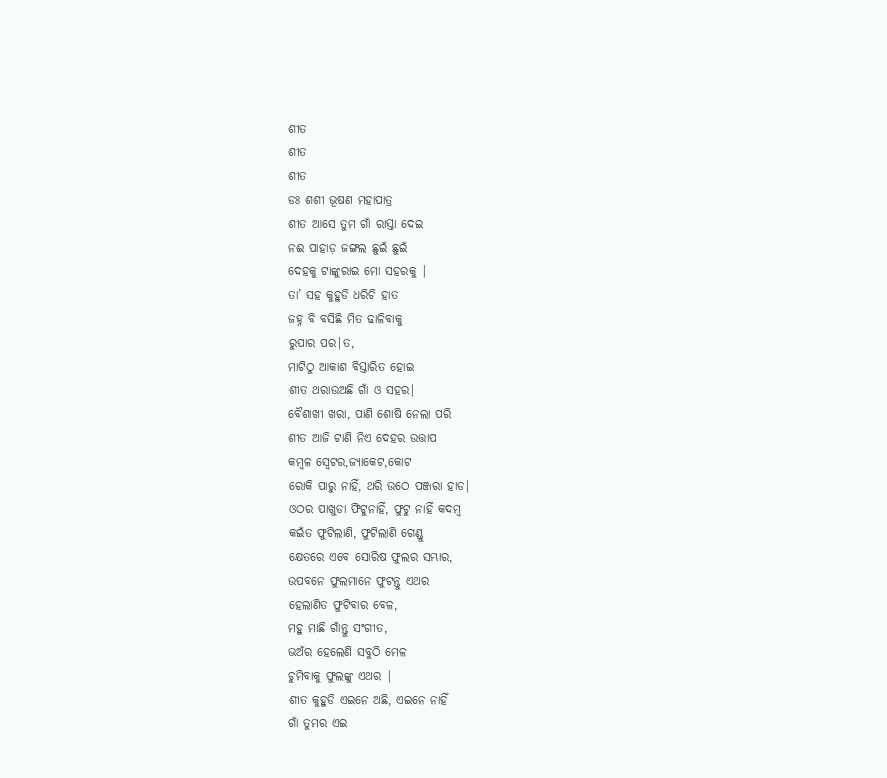ଶୀତ
ଶୀତ
ଶୀତ
ଡଃ ଶଶୀ ଭୂଷଣ ମହାପାତ୍ର
ଶୀତ ଆସେ ତୁମ ଗାଁ ରାସ୍ତା ଦେଇ
ନଈ ପାହାଡ଼ ଜଙ୍ଗଲ ଛୁଇଁ ଛୁଇଁ
ଦେହକୁ ଟାଙ୍କୁରାଇ ମୋ ସହରକୁ |
ତା’ ସହ କୁହୁଡି ଧରିଚି ହାତ
ଜହ୍ନ ବି ବସିଛି ମିତ ଢାଳିବାକୁ
ରୁପାର ପର|ତ,
ମାଟିଠୁ ଆକାଶ ବିସ୍ତାରିତ ହୋଇ
ଶୀତ ଥରାଉଅଛି ଗାଁ ଓ ସହର|
ବୈଶାଖୀ ଖରା, ପାଣି ଶୋଷି ନେଲା ପରି
ଶୀତ ଆଜି ଟାଣି ନିଏ ଦେହର ଉତ୍ତାପ
କମ୍ବଳ ସ୍ଵେଟର,ଜ୍ୟାକେଟ,କୋଟ
ରୋକି ପାରୁ ନାହିଁ, ଥରି ଉଠେ ପଞ୍ଜରା ହାଡ|
ଓଠର ପାଖୁଡା ଫିଟୁନାହିଁ, ଫୁଟୁ ନାହିଁ କଦମ୍ବ
କଇଁତ ଫୁଟିଲାଣି, ଫୁଟିଲାଣି ଗେଣ୍ଡୁ
କ୍ଷେତରେ ଏବେ ସୋରିଷ ଫୁଲର ସମ୍ଭାର,
ଉପବନେ ଫୁଲମାନେ ଫୁଟନ୍ତୁ ଏଥର
ହେଲାଣିତ ଫୁଟିବାର ବେଳ,
ମହୁ ମାଛି ଗାଁନ୍ତୁ ସଂଗୀତ,
ଭଅଁର ହେଲେଣି ସବୁଠି ମେଳ
ଚୁମିବାକୁ ଫୁଲଙ୍କୁ ଏଥର |
ଶୀତ କୁହୁଡି ଏଇନେ ଅଛି, ଏଇନେ ନାହିଁ
ଗାଁ ତୁମର ଏଇ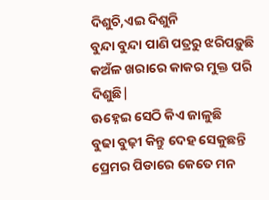ଦିଶୁଚି,ଏଇ ଦିଶୁନି
ବୁନ୍ଦା ବୁନ୍ଦା ପାଣି ପତ୍ରରୁ ଝରିପଡ଼ୁଛି
କଅଁଳ ଖରାରେ କାକର ମୁକ୍ତ ପରି ଦିଶୁଛି|
ଊହ୍ନେଇ ସେଠି କିଏ ଜାଳୁଛି
ବୁଢା ବୁଢ଼ୀ କିନ୍ତୁ ଦେହ ସେକୁଛନ୍ତି
ପ୍ରେମର ପିଡାରେ କେତେ ମନ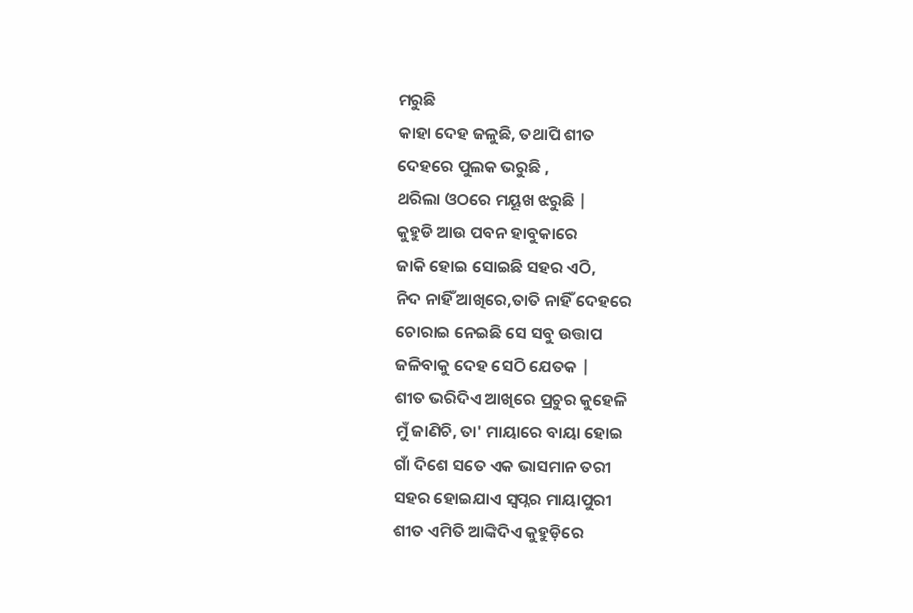ମରୁଛି
କାହା ଦେହ ଜଳୁଛି, ତଥାପି ଶୀତ
ଦେହରେ ପୁଲକ ଭରୁଛି ,
ଥରିଲା ଓଠରେ ମୟୂଖ ଝରୁଛି |
କୁହୁଡି ଆଉ ପବନ ହାବୁକାରେ
ଜାକି ହୋଇ ସୋଇଛି ସହର ଏଠି,
ନିଦ ନାହିଁ ଆଖିରେ,ତାତି ନାହିଁ ଦେହରେ
ଚୋରାଇ ନେଇଛି ସେ ସବୁ ଉତ୍ତାପ
ଜଳିବାକୁ ଦେହ ସେଠି ଯେତକ |
ଶୀତ ଭରିଦିଏ ଆଖିରେ ପ୍ରଚୁର କୁହେଳି
ମୁଁ ଜାଣିଚି, ତା' ମାୟାରେ ବାୟା ହୋଇ
ଗାଁ ଦିଶେ ସତେ ଏକ ଭାସମାନ ତରୀ
ସହର ହୋଇଯାଏ ସ୍ୱପ୍ନର ମାୟାପୁରୀ
ଶୀତ ଏମିତି ଆଙ୍କିଦିଏ କୁହୁଡ଼ିରେ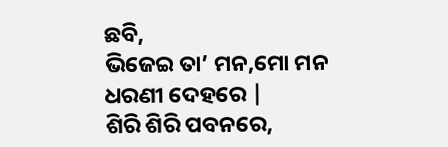ଛବି,
ଭିଜେଇ ତା’ ମନ,ମୋ ମନ ଧରଣୀ ଦେହରେ |
ଶିରି ଶିରି ପବନରେ,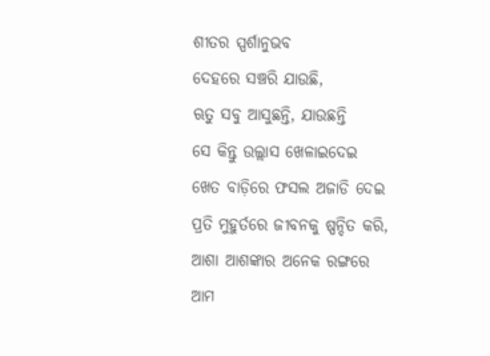ଶୀତର ସ୍ପର୍ଶାନୁଭବ
ଦେହରେ ସଞ୍ଚରି ଯାଉଛି,
ଋତୁ ସବୁ ଆସୁଛନ୍ତି, ଯାଉଛନ୍ତି
ସେ କିନ୍ତୁ ଉଲ୍ଲାସ ଖେଳାଇଦେଇ
ଖେତ ବାଡ଼ିରେ ଫସଲ ଅଜାଡି ଦେଇ
ପ୍ରତି ମୁହୁର୍ତରେ ଜୀବନକୁ ଷ୍ପନ୍ଦିତ କରି,
ଆଶା ଆଶଙ୍କାର ଅନେକ ରଙ୍ଗରେ
ଆମ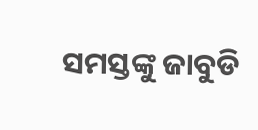ସମସ୍ତଙ୍କୁ ଜାବୁଡି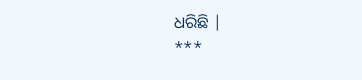ଧରିଛି |
***